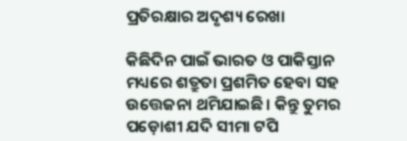ପ୍ରତିରକ୍ଷାର ଅଦୃଶ୍ୟ ରେଖା

କିଛିଦିନ ପାଇଁ ଭାରତ ଓ ପାକିସ୍ତାନ ମଧ୍ୟରେ ଶତ୍ରୁତା ପ୍ରଶମିତ ହେବା ସହ ଉତ୍ତେଜନା ଥମିଯାଇଛି। କିନ୍ତୁ ତୁମର ପଡ଼ୋଶୀ ଯଦି ସୀମା ଟପି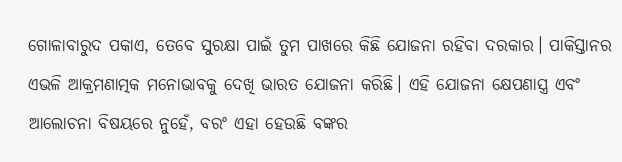ଗୋଳାବାରୁଦ ପକାଏ, ତେବେ ସୁରକ୍ଷା ପାଇଁ ତୁମ ପାଖରେ କିଛି ଯୋଜନା ରହିବା ଦରକାର। ପାକିସ୍ତାନର ଏଭଳି ଆକ୍ରମଣାତ୍ମକ ମନୋଭାବକୁ ଦେଖି ଭାରତ ଯୋଜନା କରିଛି। ଏହି ଯୋଜନା କ୍ଷେପଣାସ୍ତ୍ର ଏବଂ ଆଲୋଚନା ବିଷୟରେ ନୁହେଁ, ବରଂ ଏହା ହେଉଛି ବଙ୍କର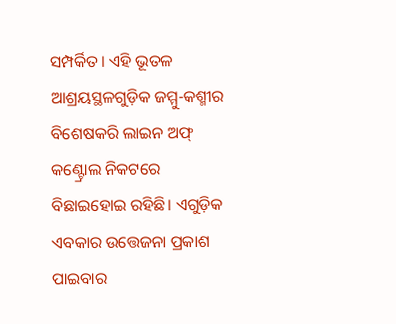ସମ୍ପର୍କିତ। ଏହି ଭୂତଳ ଆଶ୍ରୟସ୍ଥଳଗୁଡ଼ିକ ଜମ୍ମୁ-କଶ୍ମୀର ବିଶେଷକରି ଲାଇନ ଅଫ୍‌ କଣ୍ଟ୍ରୋଲ ନିକଟରେ ବିଛାଇହୋଇ ରହିଛି। ଏଗୁଡ଼ିକ ଏବକାର ଉତ୍ତେଜନା ପ୍ରକାଶ ପାଇବାର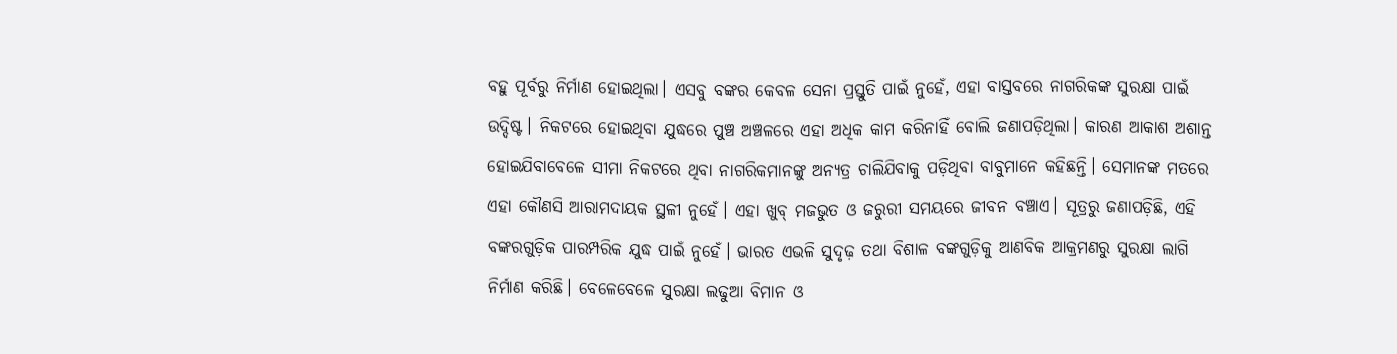ବହୁ ପୂର୍ବରୁ ନିର୍ମାଣ ହୋଇଥିଲା। ଏସବୁ ବଙ୍କର କେବଳ ସେନା ପ୍ରସ୍ତୁତି ପାଇଁ ନୁହେଁ, ଏହା ବାସ୍ତବରେ ନାଗରିକଙ୍କ ସୁରକ୍ଷା ପାଇଁ ଉଦ୍ଦିଷ୍ଟ। ନିକଟରେ ହୋଇଥିବା ଯୁଦ୍ଧରେ ପୁଞ୍ଚ ଅଞ୍ଚଳରେ ଏହା ଅଧିକ କାମ କରିନାହିଁ ବୋଲି ଜଣାପଡ଼ିଥିଲା। କାରଣ ଆକାଶ ଅଶାନ୍ତ ହୋଇଯିବାବେଳେ ସୀମା ନିକଟରେ ଥିବା ନାଗରିକମାନଙ୍କୁ ଅନ୍ୟତ୍ର ଚାଲିଯିବାକୁ ପଡ଼ିଥିବା ବାବୁମାନେ କହିଛନ୍ତି। ସେମାନଙ୍କ ମତରେ ଏହା କୌଣସି ଆରାମଦାୟକ ସ୍ଥଳୀ ନୁହେଁ। ଏହା ଖୁବ୍‌ ମଜଭୁତ ଓ ଜରୁରୀ ସମୟରେ ଜୀବନ ବଞ୍ଚାଏ। ସୂତ୍ରରୁ ଜଣାପଡ଼ିଛି, ଏହି ବଙ୍କରଗୁଡ଼ିକ ପାରମ୍ପରିକ ଯୁଦ୍ଧ ପାଇଁ ନୁହେଁ। ଭାରତ ଏଭଳି ସୁଦୃଢ଼ ତଥା ବିଶାଳ ବଙ୍କଗୁଡ଼ିକୁ ଆଣବିକ ଆକ୍ରମଣରୁ ସୁରକ୍ଷା ଲାଗି ନିର୍ମାଣ କରିଛି। ବେଳେବେଳେ ସୁରକ୍ଷା ଲଢୁଆ ବିମାନ ଓ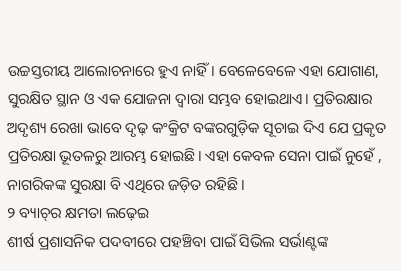ଉଚ୍ଚସ୍ତରୀୟ ଆଲୋଚନାରେ ହୁଏ ନାହିଁ। ବେଳେବେଳେ ଏହା ଯୋଗାଣ, ସୁରକ୍ଷିତ ସ୍ଥାନ ଓ ଏକ ଯୋଜନା ଦ୍ୱାରା ସମ୍ଭବ ହୋଇଥାଏ। ପ୍ରତିରକ୍ଷାର ଅଦୃଶ୍ୟ ରେଖା ଭାବେ ଦୃଢ଼ କଂକ୍ରିଟ ବଙ୍କରଗୁଡ଼ିକ ସୂଚାଇ ଦିଏ ଯେ ପ୍ରକୃତ ପ୍ରତିରକ୍ଷା ଭୂତଳରୁ ଆରମ୍ଭ ହୋଇଛି। ଏହା କେବଳ ସେନା ପାଇଁ ନୁହେଁ , ନାଗରିକଙ୍କ ସୁରକ୍ଷା ବି ଏଥିରେ ଜଡ଼ିତ ରହିଛି।
୨ ବ୍ୟାଚ୍‌ର କ୍ଷମତା ଲଢ଼େଇ
ଶୀର୍ଷ ପ୍ରଶାସନିକ ପଦବୀରେ ପହଞ୍ଚିବା ପାଇଁ ସିଭିଲ ସର୍ଭାଣ୍ଟଙ୍କ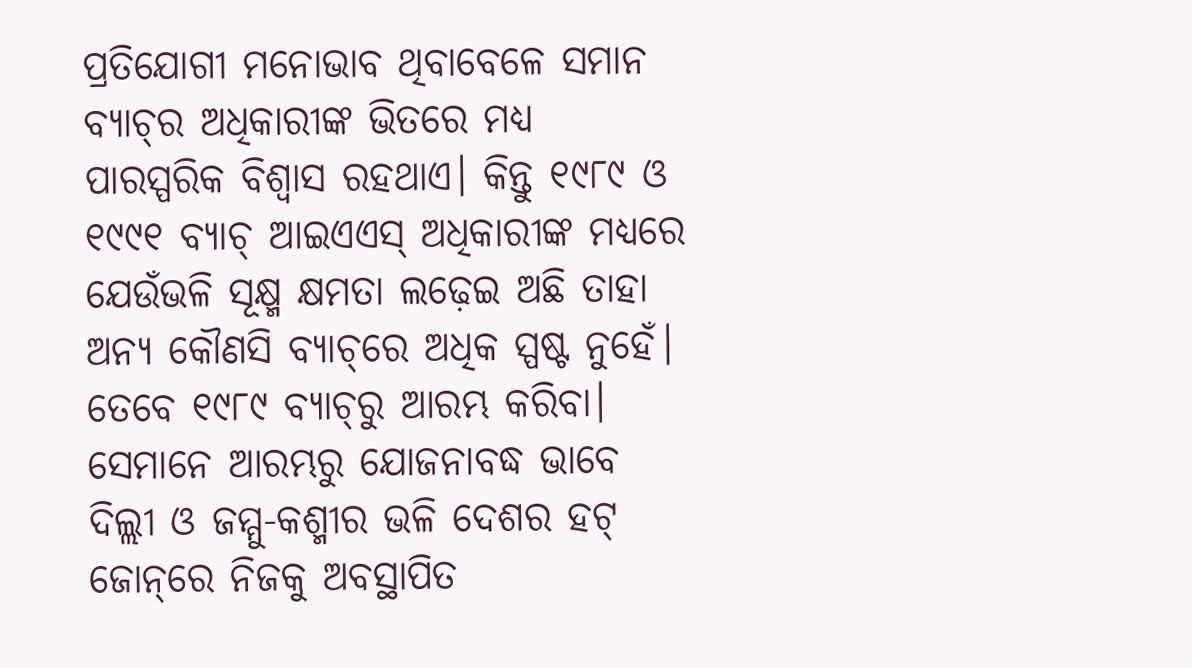ପ୍ରତିଯୋଗୀ ମନୋଭାବ ଥିବାବେଳେ ସମାନ ବ୍ୟାଚ୍‌ର ଅଧିକାରୀଙ୍କ ଭିତରେ ମଧ୍ୟ ପାରସ୍ପରିକ ବିଶ୍ୱାସ ରହଥାଏ। କିନ୍ତୁ ୧୯୮୯ ଓ ୧୯୯୧ ବ୍ୟାଚ୍‌ ଆଇଏଏସ୍‌ ଅଧିକାରୀଙ୍କ ମଧ୍ୟରେ ଯେଉଁଭଳି ସୂକ୍ଷ୍ମ କ୍ଷମତା ଲଢ଼େଇ ଅଛି ତାହା ଅନ୍ୟ କୌଣସି ବ୍ୟାଚ୍‌ରେ ଅଧିକ ସ୍ପଷ୍ଟ ନୁହେଁ। ତେବେ ୧୯୮୯ ବ୍ୟାଚ୍‌ରୁ ଆରମ୍ଭ କରିବା। ସେମାନେ ଆରମ୍ଭରୁ ଯୋଜନାବଦ୍ଧ ଭାବେ ଦିଲ୍ଲୀ ଓ ଜମ୍ମୁ-କଶ୍ମୀର ଭଳି ଦେଶର ହଟ୍‌ ଜୋନ୍‌ରେ ନିଜକୁ ଅବସ୍ଥାପିତ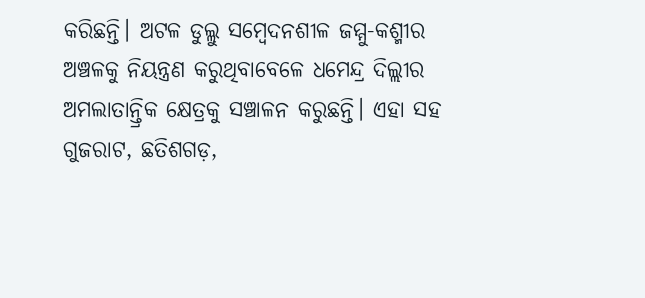କରିଛନ୍ତି। ଅଟଳ ଡୁଲ୍ଲୁ ସମ୍ବେଦନଶୀଳ ଜମ୍ମୁ-କଶ୍ମୀର ଅଞ୍ଚଳକୁ ନିୟନ୍ତ୍ରଣ କରୁଥିବାବେଳେ ଧମେନ୍ଦ୍ର ଦିଲ୍ଲୀର ଅମଲାତାନ୍ତ୍ରିକ କ୍ଷେତ୍ରକୁ ସଞ୍ଚାଳନ କରୁଛନ୍ତି। ଏହା ସହ ଗୁଜରାଟ, ଛତିଶଗଡ଼,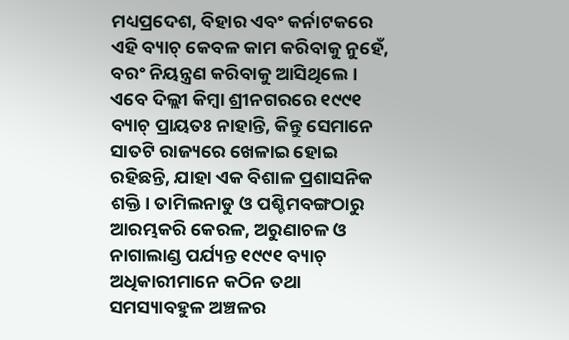ମଧ୍ୟପ୍ରଦେଶ, ବିହାର ଏବଂ କର୍ନାଟକରେ ଏହି ବ୍ୟାଚ୍‌ କେବଳ କାମ କରିବାକୁ ନୁହେଁ, ବରଂ ନିୟନ୍ତ୍ରଣ କରିବାକୁ ଆସିଥିଲେ। ଏବେ ଦିଲ୍ଲୀ କିମ୍ବା ଶ୍ରୀନଗରରେ ୧୯୯୧ ବ୍ୟାଚ୍‌ ପ୍ରାୟତଃ ନାହାନ୍ତି, କିନ୍ତୁ ସେମାନେ ସାତଟି ରାଜ୍ୟରେ ଖେଳାଇ ହୋଇ ରହିଛନ୍ତି, ଯାହା ଏକ ବିଶାଳ ପ୍ରଶାସନିକ ଶକ୍ତି। ତାମିଲନାଡୁ ଓ ପଶ୍ଚିମବଙ୍ଗଠାରୁ ଆରମ୍ଭକରି କେରଳ, ଅରୁଣାଚଳ ଓ ନାଗାଲାଣ୍ଡ ପର୍ଯ୍ୟନ୍ତ ୧୯୯୧ ବ୍ୟାଚ୍‌ ଅଧିକାରୀମାନେ କଠିନ ତଥା ସମସ୍ୟାବହୁଳ ଅଞ୍ଚଳର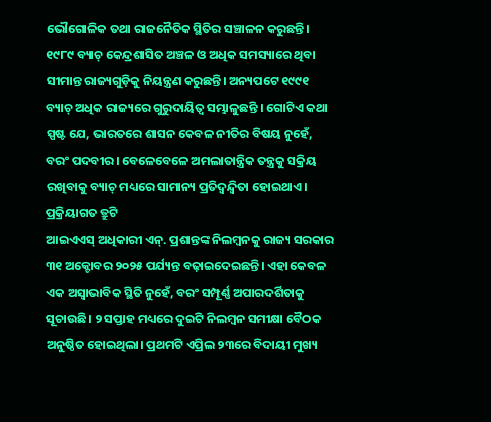ଭୌଗୋଳିକ ତଥା ରାଜନୈତିକ ସ୍ଥିତିର ସଞ୍ଚାଳନ କରୁଛନ୍ତି। ୧୯୮୯ ବ୍ୟାଚ୍‌ କେନ୍ଦ୍ରଶାସିତ ଅଞ୍ଚଳ ଓ ଅଧିକ ସମସ୍ୟାରେ ଥିବା ସୀମାନ୍ତ ରାଜ୍ୟଗୁଡ଼ିକୁ ନିୟନ୍ତ୍ରଣ କରୁଛନ୍ତି। ଅନ୍ୟପଟେ ୧୯୯୧ ବ୍ୟାଚ୍‌ ଅଧିକ ରାଜ୍ୟରେ ଗୁରୁଦାୟିତ୍ୱ ସମ୍ଭାଳୁଛନ୍ତି । ଗୋଟିଏ କଥା ସ୍ପଷ୍ଟ ଯେ, ଭାରତରେ ଶାସନ କେବଳ ନୀତିର ବିଷୟ ନୁହେଁ, ବରଂ ପଦବୀର। ବେଳେବେଳେ ଅମଲାତାନ୍ତ୍ରିକ ତନ୍ତ୍ରକୁ ସକ୍ରିୟ ରଖିବାକୁ ବ୍ୟାଚ୍‌ ମଧ୍ୟରେ ସାମାନ୍ୟ ପ୍ରତିଦ୍ୱନ୍ଦ୍ୱିତା ହୋଇଥାଏ।
ପ୍ରକ୍ରିୟାଗତ ତ୍ରୁଟି
ଆଇଏଏସ୍‌ ଅଧିକାରୀ ଏନ୍‌. ପ୍ରଶାନ୍ତଙ୍କ ନିଲମ୍ବନକୁ ରାଜ୍ୟ ସରକାର ୩୧ ଅକ୍ଟୋବର ୨୦୨୫ ପର୍ଯ୍ୟନ୍ତ ବଢ଼ାଇଦେଇଛନ୍ତି। ଏହା କେବଳ ଏକ ଅସ୍ବାଭାବିକ ସ୍ଥିତି ନୁହେଁ, ବରଂ ସମ୍ପୂର୍ଣ୍ଣ ଅପାରଦର୍ଶିତାକୁ ସୂଚାଉଛି। ୨ ସପ୍ତାହ ମଧ୍ୟରେ ଦୁଇଟି ନିଲମ୍ବନ ସମୀକ୍ଷା ବୈଠକ ଅନୁଷ୍ଠିତ ହୋଇଥିଲା। ପ୍ରଥମଟି ଏପ୍ରିଲ ୨୩ରେ ବିଦାୟୀ ମୁଖ୍ୟ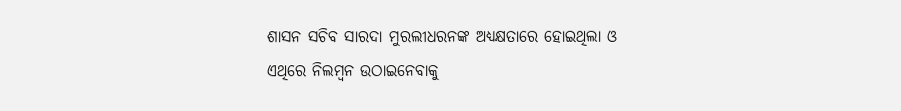ଶାସନ ସଚିବ ସାରଦା ମୁରଲୀଧରନଙ୍କ ଅଧ୍ୟକ୍ଷତାରେ ହୋଇଥିଲା ଓ ଏଥିରେ ନିଲମ୍ବନ ଉଠାଇନେବାକୁ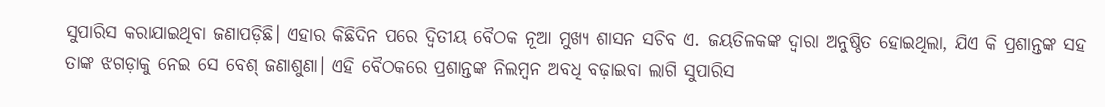ସୁପାରିସ କରାଯାଇଥିବା ଜଣାପଡ଼ିଛି। ଏହାର କିଛିଦିନ ପରେ ଦ୍ୱିତୀୟ ବୈଠକ ନୂଆ ମୁଖ୍ୟ ଶାସନ ସଚିବ ଏ. ଜୟତିଳକଙ୍କ ଦ୍ୱାରା ଅନୁଷ୍ଠିତ ହୋଇଥିଲା, ଯିଏ କି ପ୍ରଶାନ୍ତଙ୍କ ସହ ତାଙ୍କ ଝଗଡ଼ାକୁ ନେଇ ସେ ବେଶ୍‌ ଜଣାଶୁଣା। ଏହି ବୈଠକରେ ପ୍ରଶାନ୍ତଙ୍କ ନିଲମ୍ବନ ଅବଧି ବଢ଼ାଇବା ଲାଗି ସୁପାରିସ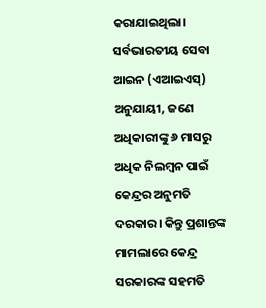କରାଯାଇଥିଲା। ସର୍ବଭାରତୀୟ ସେବା ଆଇନ (ଏଆଇଏସ୍‌) ଅନୁଯାୟୀ, ଜଣେ ଅଧିକାରୀଙ୍କୁ ୬ ମାସରୁ ଅଧିକ ନିଲମ୍ବନ ପାଇଁ କେନ୍ଦ୍ରର ଅନୁମତି ଦରକାର। କିନ୍ତୁ ପ୍ରଶାନ୍ତଙ୍କ ମାମଲାରେ କେନ୍ଦ୍ର ସରକାରଙ୍କ ସହମତି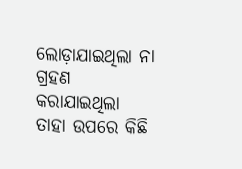ଲୋଡ଼ାଯାଇଥିଲା ନା ଗ୍ରହଣ କରାଯାଇଥିଲା ତାହା ଉପରେ କିଛି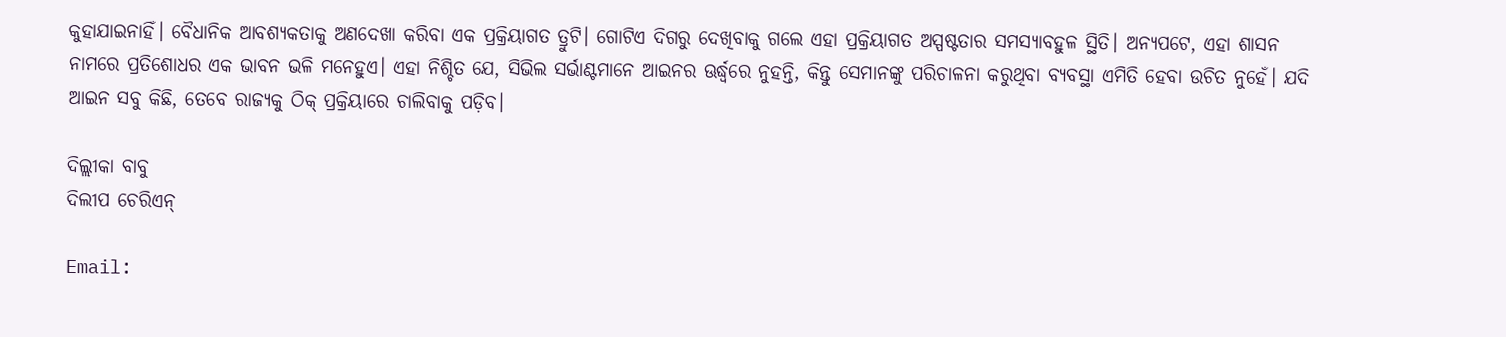କୁହାଯାଇନାହିଁ। ବୈଧାନିକ ଆବଶ୍ୟକତାକୁ ଅଣଦେଖା କରିବା ଏକ ପ୍ରକ୍ରିୟାଗତ ତ୍ରୁଟି। ଗୋଟିଏ ଦିଗରୁ ଦେଖିବାକୁ ଗଲେ ଏହା ପ୍ରକ୍ରିୟାଗତ ଅସ୍ପଷ୍ଟତାର ସମସ୍ୟାବହୁଳ ସ୍ଥିତି। ଅନ୍ୟପଟେ, ଏହା ଶାସନ ନାମରେ ପ୍ରତିଶୋଧର ଏକ ଭାବନ ଭଳି ମନେହୁଏ। ଏହା ନିଶ୍ଚିତ ଯେ, ସିଭିଲ ସର୍ଭାଣ୍ଟମାନେ ଆଇନର ଊର୍ଦ୍ଧ୍ୱରେ ନୁହନ୍ତି, କିନ୍ତୁ ସେମାନଙ୍କୁ ପରିଚାଳନା କରୁଥିବା ବ୍ୟବସ୍ଥା ଏମିତି ହେବା ଉଚିତ ନୁହେଁ। ଯଦି ଆଇନ ସବୁ କିଛି, ତେବେ ରାଜ୍ୟକୁ ଠିକ୍‌ ପ୍ରକ୍ରିୟାରେ ଚାଲିବାକୁ ପଡ଼ିବ।

ଦିଲ୍ଲୀକା ବାବୁ
ଦିଲୀପ ଚେରିଏନ୍‌

Email: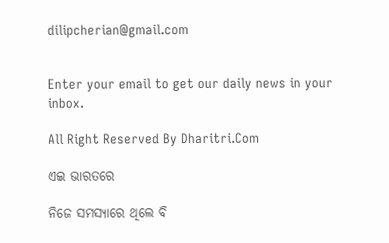dilipcherian@gmail.com


Enter your email to get our daily news in your inbox.

All Right Reserved By Dharitri.Com

ଏଇ ଭାରତରେ

ନିଜେ ସମସ୍ୟାରେ ଥିଲେ ବି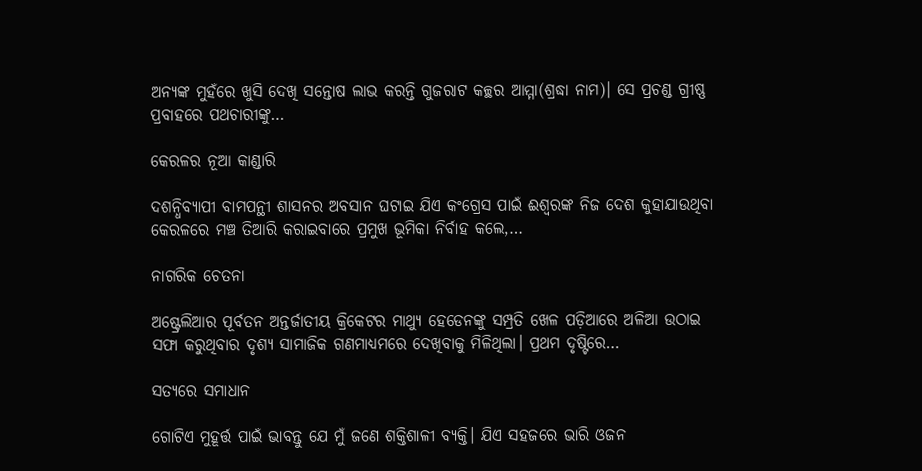ଅନ୍ୟଙ୍କ ମୁହଁରେ ଖୁସି ଦେଖି ସନ୍ତୋଷ ଲାଭ କରନ୍ତି ଗୁଜରାଟ କଚ୍ଛର ଆମ୍ମା(ଶ୍ରଦ୍ଧା ନାମ)। ସେ ପ୍ରଚଣ୍ଡ ଗ୍ରୀଷ୍ଣ ପ୍ରବାହରେ ପଥଚାରୀଙ୍କୁ…

କେରଳର ନୂଆ କାଣ୍ଡାରି

ଦଶନ୍ଧିବ୍ୟାପୀ ବାମପନ୍ଥୀ ଶାସନର ଅବସାନ ଘଟାଇ ଯିଏ କଂଗ୍ରେସ ପାଇଁ ଈଶ୍ୱରଙ୍କ ନିଜ ଦେଶ କୁହାଯାଉଥିବା କେରଳରେ ମଞ୍ଚ ତିଆରି କରାଇବାରେ ପ୍ରମୁଖ ଭୂମିକା ନିର୍ବାହ କଲେ,…

ନାଗରିକ ଚେତନା

ଅଷ୍ଟ୍ରେଲିଆର ପୂର୍ବତନ ଅନ୍ତର୍ଜାତୀୟ କ୍ରିକେଟର ମାଥ୍ୟୁ ହେଡେନଙ୍କୁ ସମ୍ପ୍ରତି ଖେଳ ପଡ଼ିଆରେ ଅଳିଆ ଉଠାଇ ସଫା କରୁଥିବାର ଦୃଶ୍ୟ ସାମାଜିକ ଗଣମାଧ୍ୟମରେ ଦେଖିବାକୁ ମିଳିଥିଲା। ପ୍ରଥମ ଦୃଷ୍ଟିରେ…

ସତ୍ୟରେ ସମାଧାନ

ଗୋଟିଏ ମୁହୂର୍ତ୍ତ ପାଇଁ ଭାବନ୍ତୁ ଯେ ମୁଁ ଜଣେ ଶକ୍ତିଶାଳୀ ବ୍ୟକ୍ତି। ଯିଏ ସହଜରେ ଭାରି ଓଜନ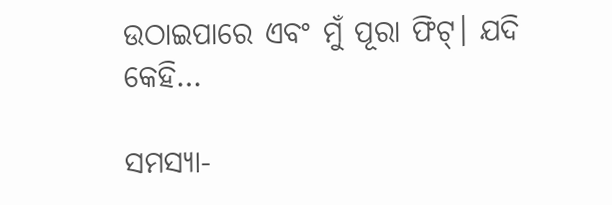ଉଠାଇପାରେ ଏବଂ ମୁଁ ପୂରା ଫିଟ୍‌। ଯଦି କେହି…

ସମସ୍ୟା-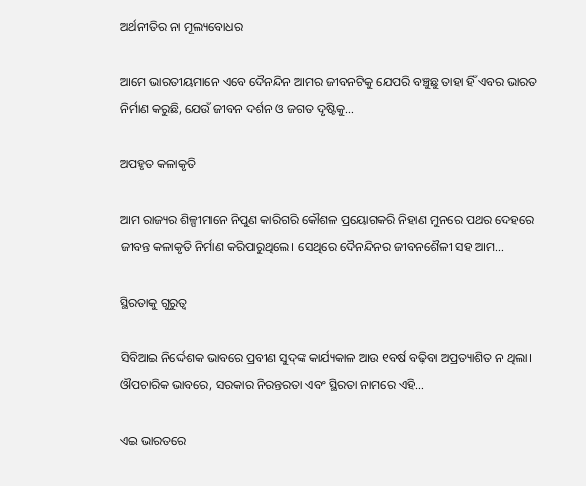ଅର୍ଥନୀତିର ନା ମୂଲ୍ୟବୋଧର

ଆମେ ଭାରତୀୟମାନେ ଏବେ ଦୈନନ୍ଦିନ ଆମର ଜୀବନଟିକୁ ଯେପରି ବଞ୍ଚୁଛୁ ତାହା ହିଁ ଏବର ଭାରତ ନିର୍ମାଣ କରୁଛି, ଯେଉଁ ଜୀବନ ଦର୍ଶନ ଓ ଜଗତ ଦୃଷ୍ଟିକୁ…

ଅପହୃତ କଳାକୃତି

ଆମ ରାଜ୍ୟର ଶିଳ୍ପୀମାନେ ନିପୁଣ କାରିଗରି କୌଶଳ ପ୍ରୟୋଗକରି ନିହାଣ ମୁନରେ ପଥର ଦେହରେ ଜୀବନ୍ତ କଳାକୃତି ନିର୍ମାଣ କରିପାରୁଥିଲେ। ସେଥିରେ ଦୈନନ୍ଦିନର ଜୀବନଶୈଳୀ ସହ ଆମ…

ସ୍ଥିରତାକୁ ଗୁରୁତ୍ୱ

ସିବିଆଇ ନିର୍ଦ୍ଦେଶକ ଭାବରେ ପ୍ରବୀଣ ସୁଦ୍‌ଙ୍କ କାର୍ଯ୍ୟକାଳ ଆଉ ୧ବର୍ଷ ବଢ଼ିବା ଅପ୍ରତ୍ୟାଶିତ ନ ଥିଲା। ଔପଚାରିକ ଭାବରେ, ସରକାର ନିରନ୍ତରତା ଏବଂ ସ୍ଥିରତା ନାମରେ ଏହି…

ଏଇ ଭାରତରେ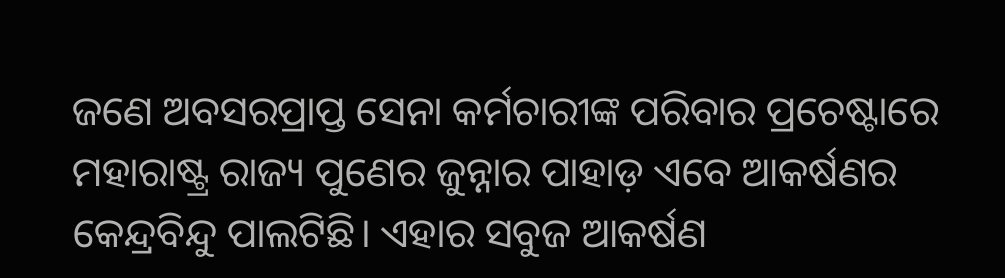ଜଣେ ଅବସରପ୍ରାପ୍ତ ସେନା କର୍ମଚାରୀଙ୍କ ପରିବାର ପ୍ରଚେଷ୍ଟାରେ ମହାରାଷ୍ଟ୍ର ରାଜ୍ୟ ପୁଣେର ଜୁନ୍ନାର ପାହାଡ଼ ଏବେ ଆକର୍ଷଣର କେନ୍ଦ୍ରବିନ୍ଦୁ ପାଲଟିଛି। ଏହାର ସବୁଜ ଆକର୍ଷଣ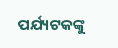ପର୍ଯ୍ୟଟକଙ୍କୁ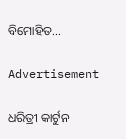ବିମୋହିତ…

Advertisement

ଧରିତ୍ରୀ କାର୍ଟୁନ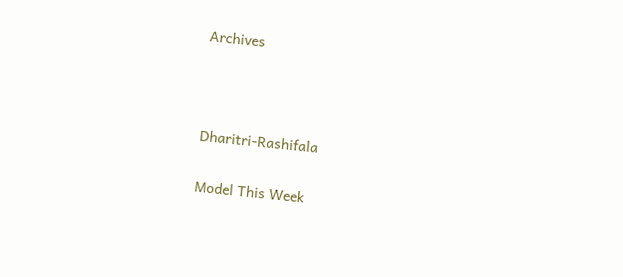Archives



Dharitri-Rashifala

Model This Week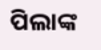ପିଲାଙ୍କ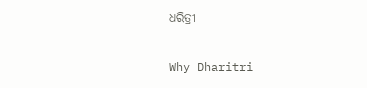ଧରିତ୍ରୀ

Why Dharitri